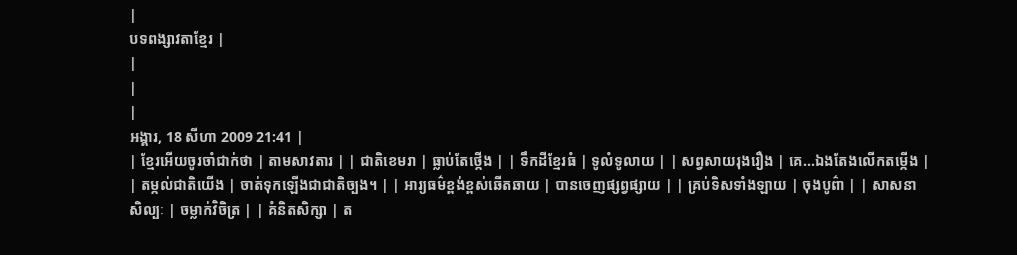|
បទពង្សាវតាខ្មែរ |
|
|
|
អង្គារ, 18 សីហា 2009 21:41 |
| ខ្មែរអើយចូរចាំជាក់ថា | តាមសាវតារ | | ជាតិខេមរា | ធ្លាប់តែថ្កើង | | ទឹកដីខ្មែរធំ | ទូលំទូលាយ | | សព្វសាយរុងរឿង | គេ...ឯងតែងលើកតម្កើង | | តម្កល់ជាតិយើង | ចាត់ទុកឡើងជាជាតិច្បង។ | | អារ្យធម៌ខ្ពង់ខ្ពស់ឆើតឆាយ | បានចេញផ្សព្វផ្សាយ | | គ្រប់ទិសទាំងឡាយ | ចុងបូព៌ា | | សាសនាសិល្បៈ | ចម្លាក់វិចិត្រ | | គំនិតសិក្សា | ត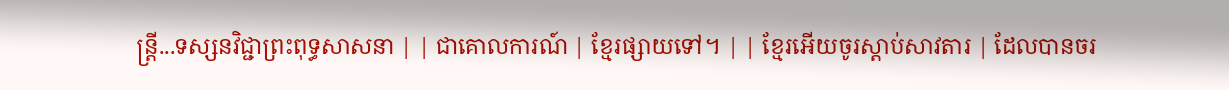ន្ត្រី...ទស្សនវិជ្ជាព្រះពុទ្ធសាសនា | | ជាគោលការណ៍ | ខ្មែរផ្សាយទៅ។ | | ខ្មែរអើយចូរស្តាប់សាវតារ | ដែលបានចរ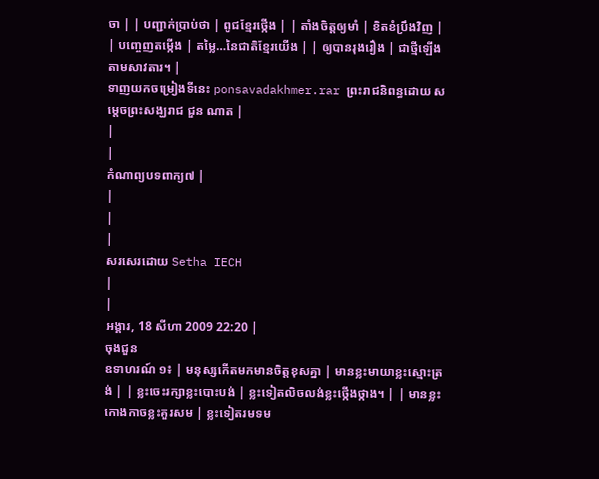ចា | | បញ្ជាក់ប្រាប់ថា | ពូជខ្មែរថ្កើង | | តាំងចិត្តឲ្យមាំ | ខិតខំប្រឹងវិញ | | បញ្ចេញតម្កើង | តម្លៃ…នៃជាតិខ្មែរយើង | | ឲ្យបានរុងរឿង | ជាថ្មីឡើងតាមសាវតារ។ |
ទាញយកចម្រៀងទីនេះ ponsavadakhmer.rar ព្រះរាជនិពន្ធដោយ សម្តេចព្រះសង្ឃរាជ ជួន ណាត |
|
|
កំណាព្យបទពាក្យ៧ |
|
|
|
សរសេរដោយ Setha IECH
|
|
អង្គារ, 18 សីហា 2009 22:20 |
ចុងជួន
ឧទាហរណ៍ ១៖ | មនុស្សកើតមកមានចិត្តខុសគ្នា | មានខ្លះមាយាខ្លះស្មោះត្រង់ | | ខ្លះចេះរក្សាខ្លះបោះបង់ | ខ្លះទៀតលិចលង់ខ្លះថ្កើងថ្កាង។ | | មានខ្លះកោងកាចខ្លះគួរសម | ខ្លះទៀតរមទម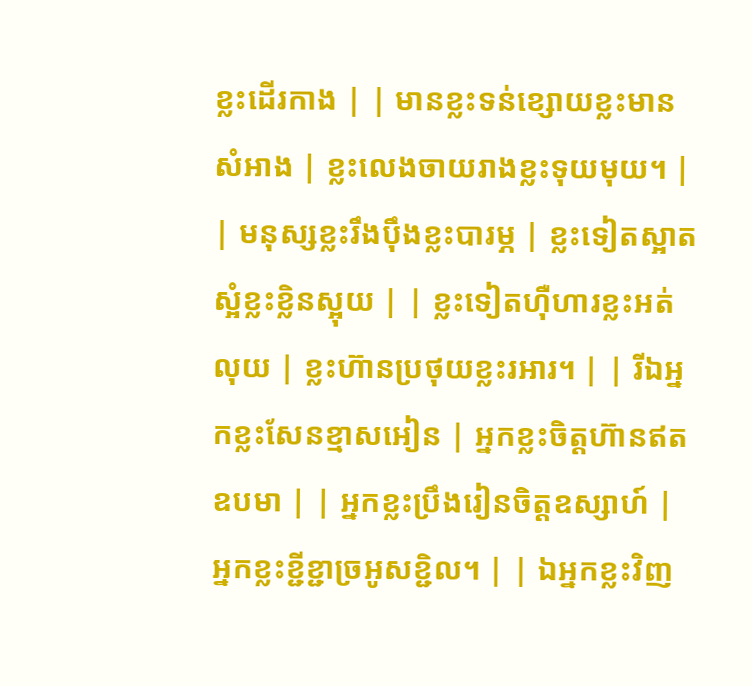ខ្លះដើរកាង | | មានខ្លះទន់ខ្សោយខ្លះមានសំអាង | ខ្លះលេងចាយរាងខ្លះទុយមុយ។ | | មនុស្សខ្លះរឹងប៉ឹងខ្លះបារម្ភ | ខ្លះទៀតស្អាតស្អំខ្លះខ្លិនស្អុយ | | ខ្លះទៀតហ៊ឺហារខ្លះអត់លុយ | ខ្លះហ៊ានប្រថុយខ្លះរអារ។ | | រីឯអ្នកខ្លះសែនខ្មាសអៀន | អ្នកខ្លះចិត្តហ៊ានឥតឧបមា | | អ្នកខ្លះប្រឹងរៀនចិត្តឧស្សាហ៍ | អ្នកខ្លះខ្ជីខ្ជាច្រអូសខ្ជិល។ | | ឯអ្នកខ្លះវិញ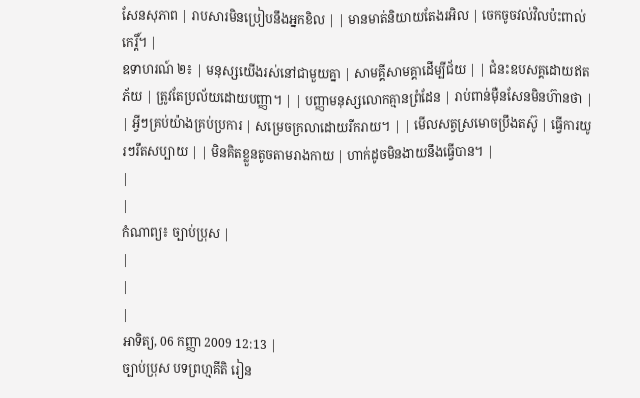សែនសុភាព | រាបសារមិនប្រៀបនឹងអ្នកខិល | | មានមាត់និយាយតែងរអិល | ចេកចូចវល់វិលប៉ះពាល់កេរ្តិ៍។ |
ឧទាហរណ៍ ២៖ | មនុស្សយើងរស់នៅជាមួយគ្នា | សាមគ្គីសាមគ្គាដើម្បីជ័យ | | ជំនះឧបសគ្គដោយឥតភ័យ | ត្រូវតែប្រល័យដោយបញ្ញា។ | | បញ្ញាមនុស្សលោកគ្មានព្រំដែន | រាប់ពាន់ម៉ឺនសែនមិនហ៊ានថា | | អ្វីៗគ្រប់យ៉ាងគ្រប់ប្រការ | សម្រេចក្រលាដោយរីករាយ។ | | មើលសត្វស្រមោចប្រឹងតស៊ូ | ធ្វើការយូរៗរឹតសប្បាយ | | មិនគិតខ្លួនតូចតាមរាងកាយ | ហាក់ដូចមិនងាយនឹងធ្វើបាន។ |
|
|
កំណាព្យ៖ ច្បាប់ប្រុស |
|
|
|
អាទិត្យ, 06 កញ្ញា 2009 12:13 |
ច្បាប់ប្រុស បទព្រហ្មគីតិ រៀន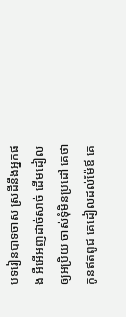បទរៀនបាទចាស ស្រដីនឹងអ្នកផង អឺអើអញដាច់សាច់ ដើមដៀលឲ្យអប្រិយ ចាស់ទុំមិនប្រដៅ គេថាកូនឥតពូជ គេដៀលដល់ម៉ែឪ គេ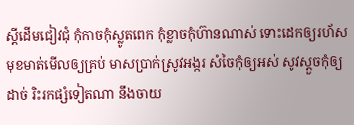ស្តីដើមជៀវជុំ កុំកាចកុំស្លូតពេក កុំខ្លាចកុំហ៊ានណាស់ ទោះដេកឲ្យរហ័ស មុខមាត់មើលឲ្យគ្រប់ មាសប្រាក់ស្រូវអង្ករ សំចៃកុំឲ្យអស់ សូវស្តួចកុំឲ្យដាច់ រិះរកផ្សំទៀតណា នឹងចាយ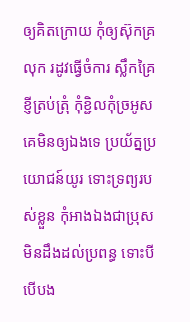ឲ្យគិតក្រោយ កុំឲ្យស៊ុកគ្រលុក រដូវធ្វើចំការ ស្លឹកគ្រៃខ្ញីត្រប់ត្រុំ កុំខ្ជិលកុំច្រអូស គេមិនឲ្យឯងទេ ប្រយ័ត្នប្រយោជន៍យូរ ទោះទ្រព្យរបស់ខ្លួន កុំអាងឯងជាប្រុស មិនដឹងដល់ប្រពន្ធ ទោះបីបើបង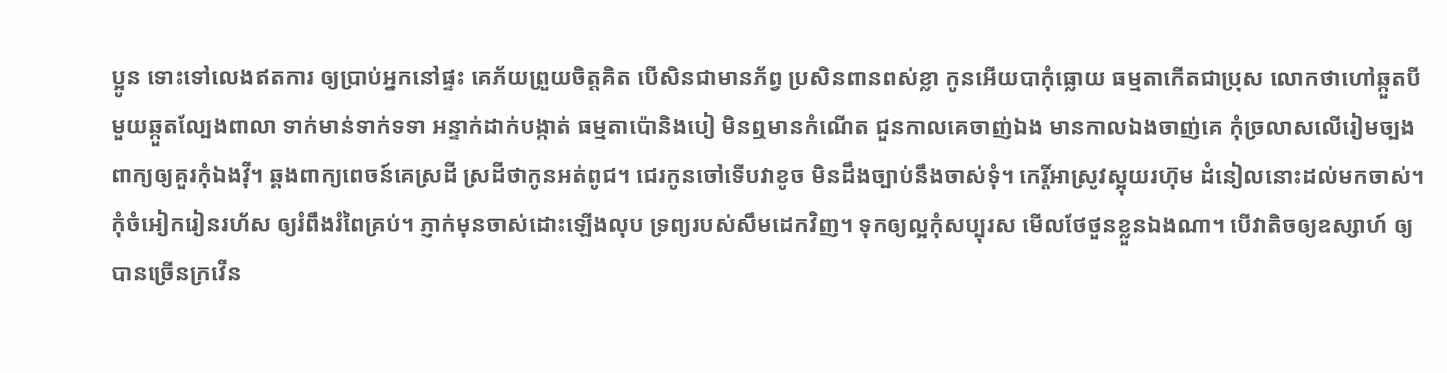ប្អូន ទោះទៅលេងឥតការ ឲ្យប្រាប់អ្នកនៅផ្ទះ គេភ័យព្រួយចិត្តគិត បើសិនជាមានភ័ព្វ ប្រសិនពានពស់ខ្លា កូនអើយបាកុំធ្លោយ ធម្មតាកើតជាប្រុស លោកថាហៅឆ្កួតបី មួយឆ្កួតល្បែងពាលា ទាក់មាន់ទាក់ទទា អន្ទាក់ដាក់បង្កាត់ ធម្មតាប៉ោនិងបៀ មិនឮមានកំណើត ជួនកាលគេចាញ់ឯង មានកាលឯងចាញ់គេ កុំច្រលាសលើរៀមច្បង ពាក្យឲ្យគួរកុំឯងវ៉ី។ ឆ្គងពាក្យពេចន៍គេស្រដី ស្រដីថាកូនអត់ពូជ។ ជេរកូនចៅទើបវាខូច មិនដឹងច្បាប់នឹងចាស់ទុំ។ កេរ្តិ៍អាស្រូវស្អុយរហ៊ុម ដំនៀលនោះដល់មកចាស់។ កុំចំអៀករៀនរហ័ស ឲ្យរំពឹងរំពៃគ្រប់។ ភ្ញាក់មុនចាស់ដោះឡើងលុប ទ្រព្យរបស់សឹមដេកវិញ។ ទុកឲ្យល្អកុំសប្បុរស មើលថែថួនខ្លួនឯងណា។ បើវាតិចឲ្យឧស្សាហ៍ ឲ្យបានច្រើនក្រវើន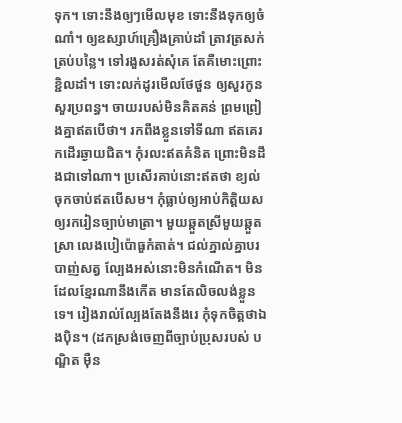ទុក។ ទោះនឹងឲ្យៗមើលមុខ ទោះនឹងទុកឲ្យចំណាំ។ ឲ្យឧស្សាហ៍គ្រឿងគ្រាប់ដាំ ត្រាវត្រសក់ត្រប់បន្លៃ។ ទៅរងួសរត់សុំគេ តែគឺមោះព្រោះខ្ជិលដាំ។ ទោះលក់ដូរមើលថែថួន ឲ្យសួរកូនសួរប្រពន្ធ។ ចាយរបស់មិនគិតគន់ ព្រមព្រៀងគ្នាឥតបើថា។ រកពឹងខ្លួនទៅទីណា ឥតគេរកដើរឆ្ងាយជិត។ កុំរលះឥតគំនិត ព្រោះមិនដឹងជាទៅណា។ ប្រសើរគាប់នោះឥតថា ខ្យល់ចុកចាប់ឥតបើសម។ កុំធ្លាប់ឲ្យអាប់កិត្តិយស ឲ្យរករៀនច្បាប់មាត្រា។ មួយឆ្កួតស្រីមួយឆ្កួតស្រា លេងបៀប៉ោធួកំតាត់។ ជល់ភ្នាល់គ្នាបរបាញ់សត្វ ល្បែងអស់នោះមិនកំណើត។ មិនដែលខ្មែរណានឹងកើត មានតែលិចលង់ខ្លួនទេ។ រៀងរាល់ល្បែងតែងនឹងរេ កុំទុកចិត្តថាឯងប៉ិន។ (ដកស្រង់ចេញពីច្បាប់ប្រុសរបស់ បណ្ឌិត ម៉ឺន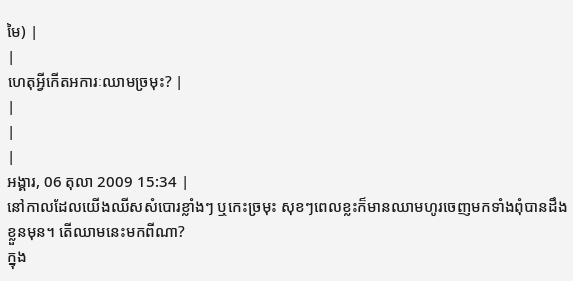មៃ) |
|
ហេតុអ្វីកើតអការៈឈាមច្រមុះ? |
|
|
|
អង្គារ, 06 តុលា 2009 15:34 |
នៅកាលដែលយើងឈីសសំបោរខ្លាំងៗ ឬកេះច្រមុះ សុខៗពេលខ្លះក៏មានឈាមហូរចេញមកទាំងពុំបានដឹងខ្លួនមុន។ តើឈាមនេះមកពីណា?
ក្នុង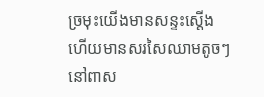ច្រមុះយើងមានសន្ទះស្ដើង ហើយមានសរសៃឈាមតូចៗ នៅពាស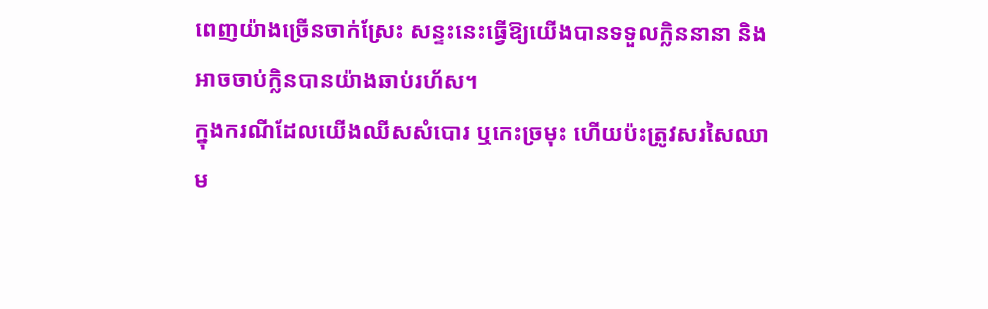ពេញយ៉ាងច្រើនចាក់ស្រែះ សន្ទះនេះធ្វើឱ្យយើងបានទទួលក្លិននានា និងអាចចាប់ក្លិនបានយ៉ាងឆាប់រហ័ស។
ក្នុងករណីដែលយើងឈីសសំបោរ ឬកេះច្រមុះ ហើយប៉ះត្រូវសរសៃឈាម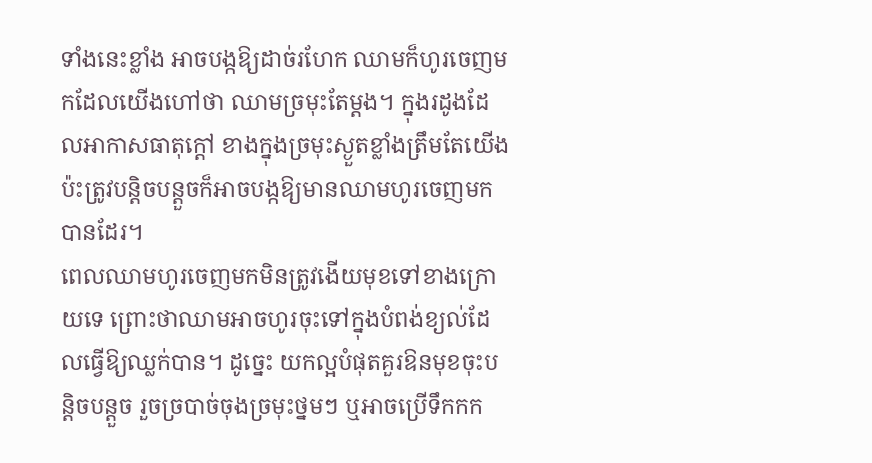ទាំងនេះខ្លាំង អាចបង្កឱ្យដាច់រហែក ឈាមក៏ហូរចេញមកដែលយើងហៅថា ឈាមច្រមុះតែម្ដង។ ក្នុងរដូងដែលអាកាសធាតុក្ដៅ ខាងក្នុងច្រមុះស្ងួតខ្លាំងត្រឹមតែយើងប៉ះត្រូវបន្តិចបន្តួចក៏អាចបង្កឱ្យមានឈាមហូរចេញមកបានដែរ។
ពេលឈាមហូរចេញមកមិនត្រូវងើយមុខទៅខាងក្រោយទេ ព្រោះថាឈាមអាចហូរចុះទៅក្នុងបំពង់ខ្យល់ដែលធ្វើឱ្យឈ្លក់បាន។ ដូច្នេះ យកល្អបំផុតគួរឱនមុខចុះបន្តិចបន្តួច រួចច្របាច់ចុងច្រមុះថ្នមៗ ឬអាចប្រើទឹកកក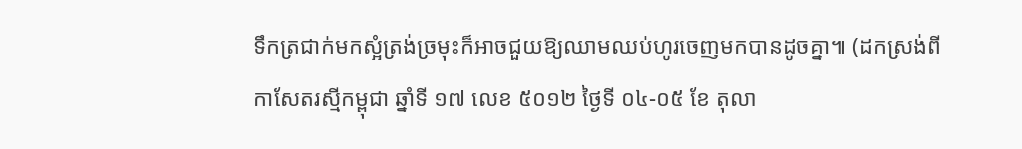ទឹកត្រជាក់មកស្អំត្រង់ច្រមុះក៏អាចជួយឱ្យឈាមឈប់ហូរចេញមកបានដូចគ្នា៕ (ដកស្រង់ពី កាសែតរស្មីកម្ពុជា ឆ្នាំទី ១៧ លេខ ៥០១២ ថ្ងៃទី ០៤-០៥ ខែ តុលា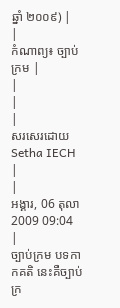ឆ្នាំ ២០០៩) |
|
កំណាព្យ៖ ច្បាប់ក្រម |
|
|
|
សរសេរដោយ Setha IECH
|
|
អង្គារ, 06 តុលា 2009 09:04 |
ច្បាប់ក្រម បទកាកគតិ នេះគឺច្បាប់ក្រ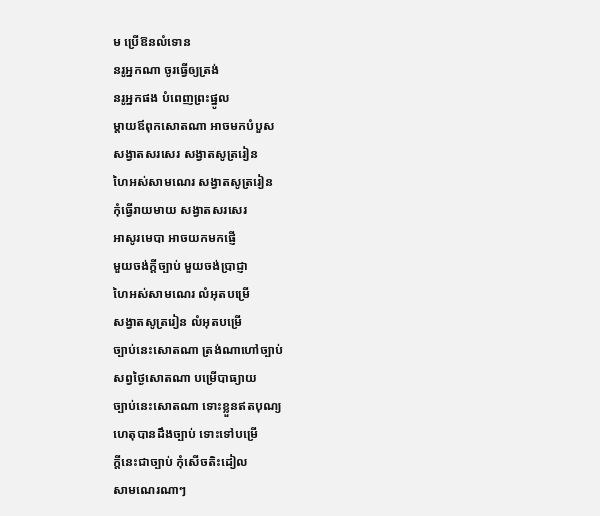ម ប្រើឱនលំទោន
នរូអ្នកណា ចូរធ្វើឲ្យត្រង់
នរូអ្នកផង បំពេញព្រះផ្នូល
ម្តាយឪពុកសោតណា អាចមកបំបួស
សង្វាតសរសេរ សង្វាតសូត្ររៀន
ហៃអស់សាមណេរ សង្វាតសូត្ររៀន
កុំធ្វើរាយមាយ សង្វាតសរសេរ
អាសូរមេបា អាចយកមកផ្ញើ
មួយចង់ក្តីច្បាប់ មួយចង់ប្រាជ្ញា
ហៃអស់សាមណេរ លំអុតបម្រើ
សង្វាតសូត្ររៀន លំអុតបម្រើ
ច្បាប់នេះសោតណា ត្រង់ណាហៅច្បាប់
សព្វថ្ងៃសោតណា បម្រើបាធ្យាយ
ច្បាប់នេះសោតណា ទោះខ្លួនឥតបុណ្យ
ហេតុបានដឹងច្បាប់ ទោះទៅបម្រើ
ក្ដីនេះជាច្បាប់ កុំសើចតិះដៀល
សាមណេរណាៗ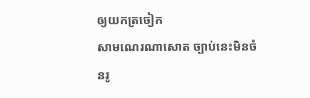ឲ្យយកត្រចៀក
សាមណេរណាសោត ច្បាប់នេះមិនចំ
នរូ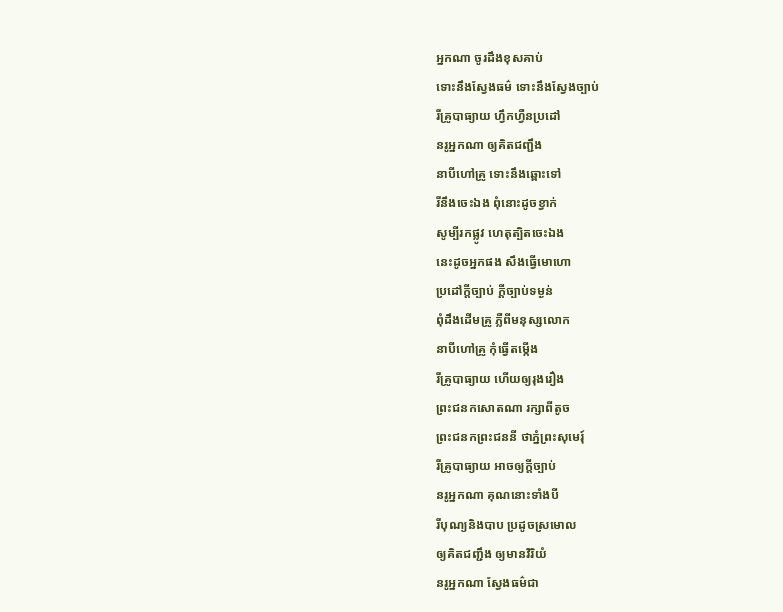អ្នកណា ចូរដឹងខុសគាប់
ទោះនឹងស្វែងធម៌ ទោះនឹងស្វែងច្បាប់
រីគ្រូបាធ្យាយ ហ្វឹកហ្វឺនប្រដៅ
នរូអ្នកណា ឲ្យគិតជញ្ជឹង
នាបីហៅគ្រូ ទោះនឹងឆ្ពោះទៅ
រីនឹងចេះឯង ពុំនោះដូចខ្វាក់
សូម្បីរកផ្លូវ ហេតុត្បិតចេះឯង
នេះដូចអ្នកផង សឹងធ្វើមោហោ
ប្រដៅក្ដីច្បាប់ ក្ដីច្បាប់ទម្ងន់
ពុំដឹងដើមគ្រូ ភ្លឺពីមនុស្សលោក
នាបីហៅគ្រូ កុំធ្វើតម្កើង
រីគ្រូបាធ្យាយ ហើយឲ្យរុងរឿង
ព្រះជនកសោតណា រក្សាពីតូច
ព្រះជនកព្រះជននី ថាភ្នំព្រះសុមេរុ៍
រីគ្រូបាធ្យាយ អាចឲ្យក្ដីច្បាប់
នរូអ្នកណា គុណនោះទាំងបី
រីបុណ្យនិងបាប ប្រដូចស្រមោល
ឲ្យគិតជញ្ជឹង ឲ្យមានវិរិយំ
នរូអ្នកណា ស្វែងធម៌ជា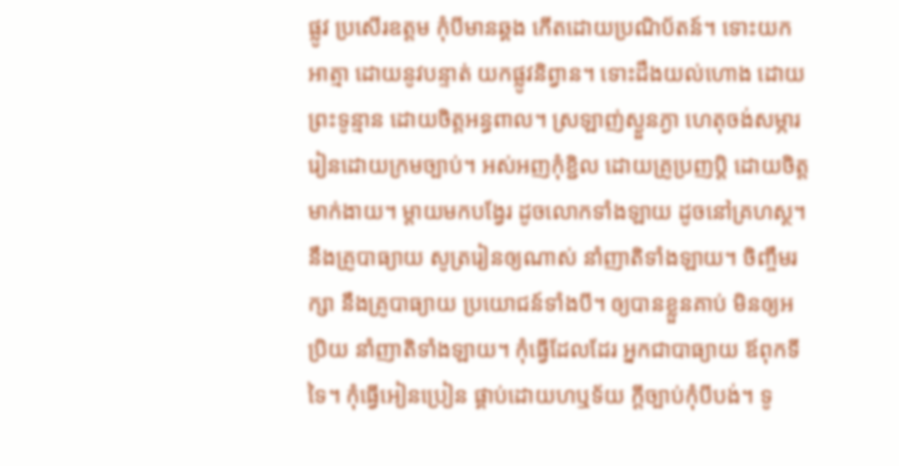ផ្លូវ ប្រសើរឧត្តម កុំបីមានឆ្គង កើតដោយប្រណិប័តន៍។ ទោះយកអាត្មា ដោយនូវបន្ទាត់ យកផ្លូវនិព្វាន។ ទោះដឹងយល់ហោង ដោយព្រះទូន្មាន ដោយចិត្តអន្ធពាល។ ស្រឡាញ់ស្ងួនភ្ងា ហេតុចង់សម្ភារ រៀនដោយក្រមច្បាប់។ អស់អញកុំខ្ជិល ដោយគ្រូប្រញប្តិ ដោយចិត្តមាក់ងាយ។ ម្តាយមកបង្វែរ ដូចលោកទាំងឡាយ ដូចនៅគ្រហស្ថ។ នឹងគ្រូបាធ្យាយ សូត្ររៀនឲ្យណាស់ នាំញាតិទាំងឡាយ។ ចិញ្ចឹមរក្សា នឹងគ្រូបាធ្យាយ ប្រយោជន៍ទាំងបី។ ឲ្យបានខ្លួនគាប់ មិនឲ្យអប្រិយ នាំញាតិទាំងឡាយ។ កុំធ្វើដែលដែរ អ្នកជាបាធ្យាយ ឪពុកទីទៃ។ កុំធ្វើអៀនប្រៀន ផ្គាប់ដោយហឬទ័យ ក្តីច្បាប់កុំបីបង់។ ទូ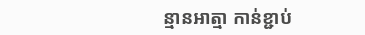ន្មានអាត្មា កាន់ខ្ជាប់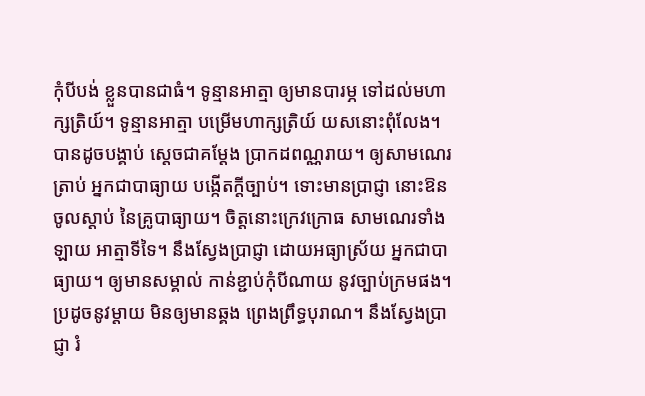កុំបីបង់ ខ្លួនបានជាធំ។ ទូន្មានអាត្មា ឲ្យមានបារម្ភ ទៅដល់មហាក្សត្រិយ៍។ ទូន្មានអាត្មា បម្រើមហាក្សត្រិយ៍ យសនោះពុំលែង។ បានដូចបង្គាប់ ស្តេចជាគម្ដែង ប្រាកដពណ្ណរាយ។ ឲ្យសាមណេរត្រាប់ អ្នកជាបាធ្យាយ បង្កើតក្ដីច្បាប់។ ទោះមានប្រាជ្ញា នោះឱនចូលស្ដាប់ នៃគ្រូបាធ្យាយ។ ចិត្តនោះក្រេវក្រោធ សាមណេរទាំងឡាយ អាត្មាទីទៃ។ នឹងស្វែងប្រាជ្ញា ដោយអធ្យាស្រ័យ អ្នកជាបាធ្យាយ។ ឲ្យមានសម្គាល់ កាន់ខ្ជាប់កុំបីណាយ នូវច្បាប់ក្រមផង។ ប្រដូចនូវម្តាយ មិនឲ្យមានឆ្គង ព្រេងព្រឹទ្ធបុរាណ។ នឹងស្វែងប្រាជ្ញា រំ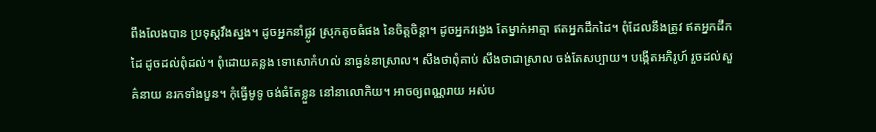ពឹងលែងបាន ប្រទុស្តវឹងស្នង។ ដូចអ្នកនាំផ្លូវ ស្រុកតូចធំផង នៃចិត្តចិន្តា។ ដូចអ្នកវង្វេង តែម្នាក់អាត្មា ឥតអ្នកដឹកដៃ។ ពុំដែលនឹងត្រូវ ឥតអ្នកដឹកដៃ ដូចដល់ពុំដល់។ ពុំដោយគន្លង ទោសោកំហល់ នាធ្ងន់នាស្រាល។ សឹងថាពុំគាប់ សឹងថាជាស្រាល ចង់តែសប្បាយ។ បង្កើតអភិរូហ៍ រួចដល់សួគ៌នាយ នរកទាំងបួន។ កុំធ្វើមូទូ ចង់ធំតែខ្លួន នៅនាលោកិយ។ អាចឲ្យពណ្ណរាយ អស់ប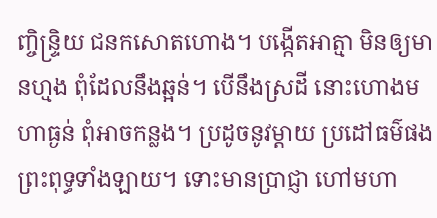ញ្ចិន្ទ្រិយ ជនកសោតហោង។ បង្កើតអាត្មា មិនឲ្យមានហ្មង ពុំដែលនឹងឆ្អន់។ បើនឹងស្រដី នោះហោងមហាធ្ងន់ ពុំអាចកន្លង។ ប្រដូចនូវម្ដាយ ប្រដៅធម៌ផង ព្រះពុទ្ធទាំងឡាយ។ ទោះមានប្រាជ្ញា ហៅមហា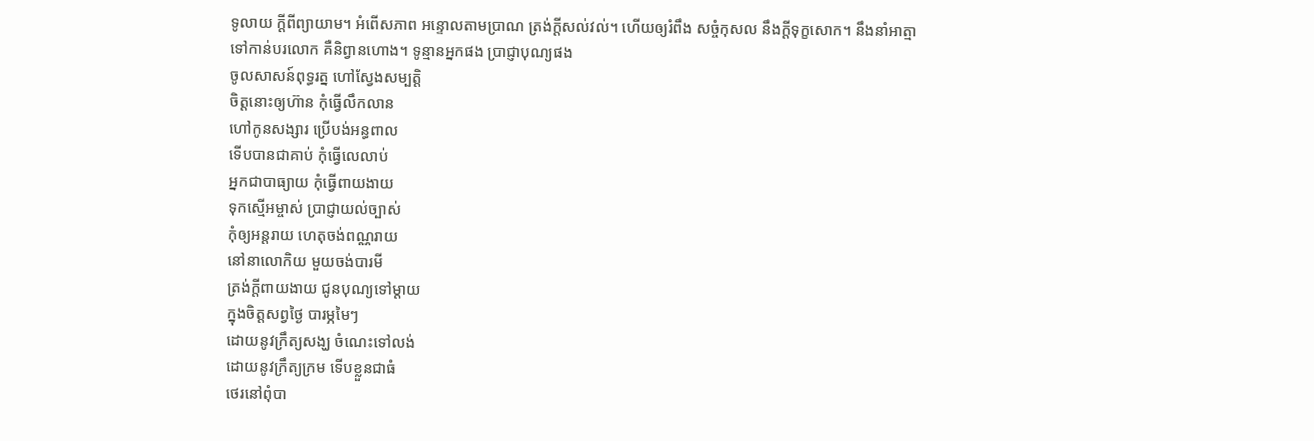ទូលាយ ក្ដីពីព្យាយាម។ អំពើសភាព អន្ទោលតាមប្រាណ ត្រង់ក្ដីសល់វល់។ ហើយឲ្យរំពឹង សច្ចំកុសល នឹងក្ដីទុក្ខសោក។ នឹងនាំអាត្មា ទៅកាន់បរលោក គឺនិព្វានហោង។ ទូន្មានអ្នកផង ប្រាជ្ញាបុណ្យផង
ចូលសាសន៍ពុទ្ធរត្ន ហៅស្វែងសម្បត្តិ
ចិត្តនោះឲ្យហ៊ាន កុំធ្វើលឹកលាន
ហៅកូនសង្សារ ប្រើបង់អន្ធពាល
ទើបបានជាគាប់ កុំធ្វើលេលាប់
អ្នកជាបាធ្យាយ កុំធ្វើពាយងាយ
ទុកស្មើអម្ចាស់ ប្រាជ្ញាយល់ច្បាស់
កុំឲ្យអន្តរាយ ហេតុចង់ពណ្ណរាយ
នៅនាលោកិយ មួយចង់បារមី
ត្រង់ក្តីពាយងាយ ជូនបុណ្យទៅម្តាយ
ក្នុងចិត្តសព្វថ្ងៃ បារម្ភមៃៗ
ដោយនូវក្រឹត្យសង្ឃ ចំណេះទៅលង់
ដោយនូវក្រឹត្យក្រម ទើបខ្លួនជាធំ
ថេរនៅពុំបា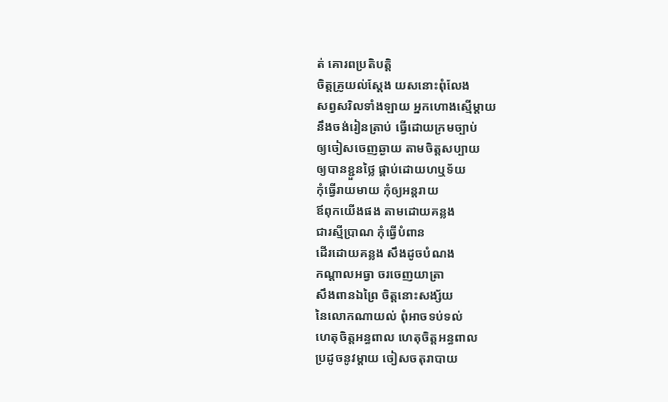ត់ គោរពប្រតិបត្តិ
ចិត្តគ្រូយល់ស្ដែង យសនោះពុំលែង
សព្វសរិលទាំងឡាយ អ្នកហោងស្មើម្ដាយ
នឹងចង់រៀនត្រាប់ ធ្វើដោយក្រមច្បាប់
ឲ្យចៀសចេញឆ្ងាយ តាមចិត្តសប្បាយ
ឲ្យបានខ្ជួនថ្លៃ ផ្គាប់ដោយហឬទ័យ
កុំធ្វើរាយមាយ កុំឲ្យអន្តរាយ
ឪពុកយើងផង តាមដោយគន្លង
ជារស្មីប្រាណ កុំធ្វើបំពាន
ដើរដោយគន្លង សឹងដូចបំណង
កណ្ដាលអធ្វា ចរចេញយាត្រា
សឹងពានឯព្រៃ ចិត្តនោះសង្ស័យ
នៃលោកណាយល់ ពុំអាចទប់ទល់
ហេតុចិត្តអន្ធពាល ហេតុចិត្តអន្ធពាល
ប្រដូចនូវម្ដាយ ចៀសចតុរាបាយ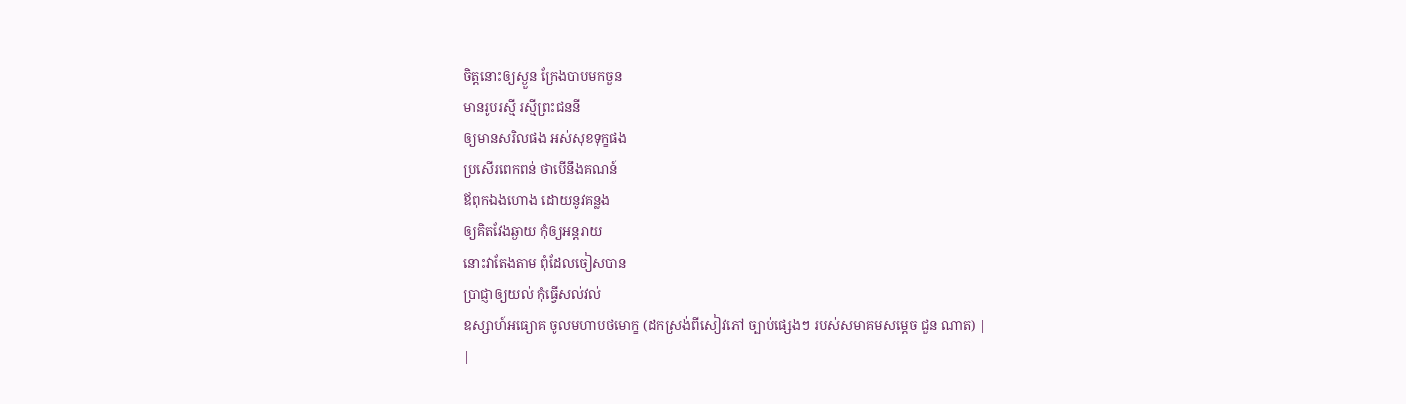ចិត្តនោះឲ្យស្ងួន ក្រែងបាបមកចួន
មានរូបរស្មី រស្មីព្រះជននី
ឲ្យមានសរិលផង អស់សុខទុក្ខផង
ប្រសើរពេកពន់ ថាបើនឹងគណន៍
ឪពុកឯងហោង ដោយនូវគន្លង
ឲ្យគិតវែងឆ្ងាយ កុំឲ្យអន្តរាយ
នោះវាតែងតាម ពុំដែលចៀសបាន
ប្រាជ្ញាឲ្យយល់ កុំធ្វើសល់វល់
ឧស្សាហ៍អធ្យោគ ចូលមហាបថមោក្ខ (ដកស្រង់ពីសៀវភៅ ច្បាប់ផ្សេងៗ របស់សមាគមសម្ដេច ជួន ណាត) |
|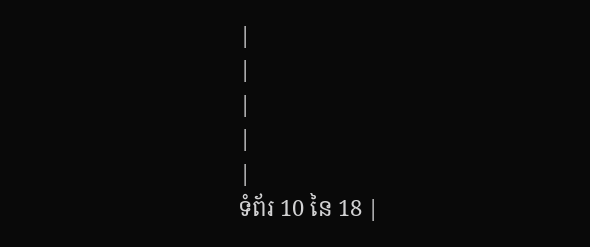|
|
|
|
|
ទំព័រ 10 នៃ 18 |